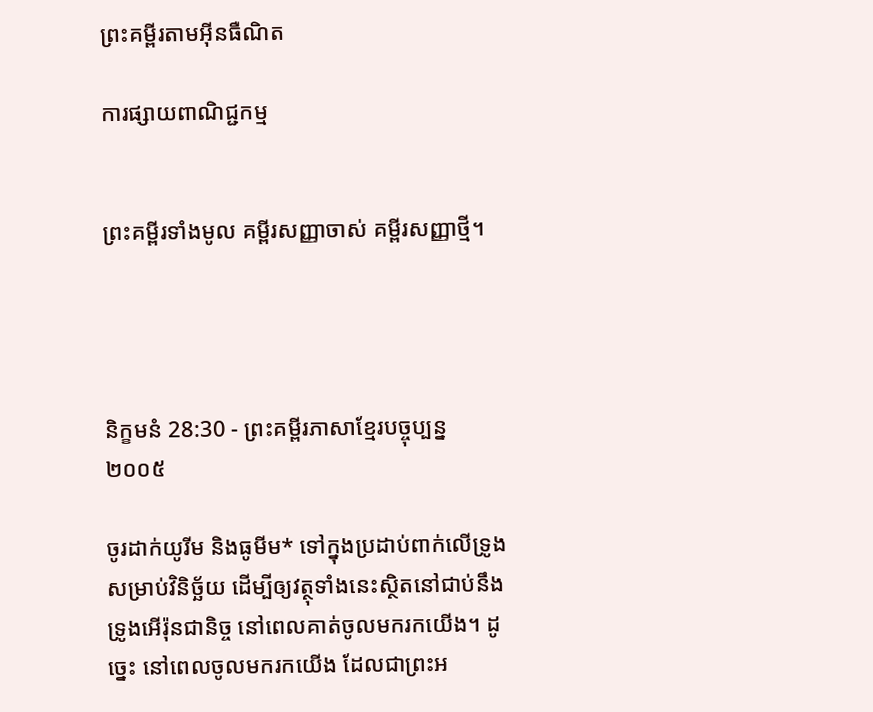ព្រះគម្ពីរតាមអ៊ីនធឺណិត

ការផ្សាយពាណិជ្ជកម្ម


ព្រះគម្ពីរទាំងមូល គម្ពីរសញ្ញាចាស់ គម្ពីរសញ្ញាថ្មី។




និក្ខមនំ 28:30 - ព្រះគម្ពីរភាសាខ្មែរបច្ចុប្បន្ន ២០០៥

ចូរដាក់យូរីម និងធូមីម* ទៅក្នុងប្រដាប់ពាក់លើទ្រូងសម្រាប់វិនិច្ឆ័យ ដើម្បីឲ្យវត្ថុទាំងនេះស្ថិតនៅជាប់នឹងទ្រូងអើរ៉ុនជានិច្ច នៅពេលគាត់ចូលមករកយើង។ ដូច្នេះ នៅពេលចូលមករកយើង ដែលជាព្រះ‌អ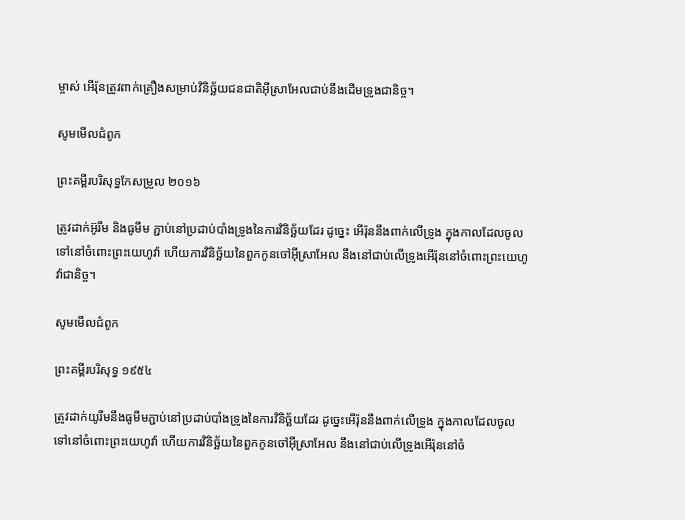ម្ចាស់ អើរ៉ុនត្រូវពាក់គ្រឿងសម្រាប់វិនិច្ឆ័យជន‌ជាតិអ៊ីស្រា‌អែលជាប់នឹងដើមទ្រូងជានិច្ច។

សូមមើលជំពូក

ព្រះគម្ពីរបរិសុទ្ធកែសម្រួល ២០១៦

ត្រូវដាក់អ៊ូរីម និងធូមីម ភ្ជាប់នៅប្រដាប់បាំងទ្រូងនៃការវិនិច្ឆ័យដែរ ដូច្នេះ អើរ៉ុននឹងពាក់លើទ្រូង ក្នុងកាលដែលចូលទៅនៅចំពោះព្រះ‌យេហូវ៉ា ហើយការវិនិច្ឆ័យនៃពួកកូនចៅអ៊ីស្រា‌អែល នឹងនៅជាប់លើទ្រូងអើរ៉ុននៅចំពោះព្រះ‌យេហូវ៉ាជា‌និច្ច។

សូមមើលជំពូក

ព្រះគម្ពីរបរិសុទ្ធ ១៩៥៤

ត្រូវដាក់យូរីមនឹងធូមីមភ្ជាប់នៅប្រដាប់បាំងទ្រូងនៃការវិនិច្ឆ័យដែរ ដូច្នេះអើរ៉ុននឹងពាក់លើទ្រូង ក្នុងកាលដែលចូលទៅនៅចំពោះព្រះ‌យេហូវ៉ា ហើយការវិនិច្ឆ័យនៃពួកកូនចៅអ៊ីស្រាអែល នឹងនៅជាប់លើទ្រូងអើរ៉ុននៅចំ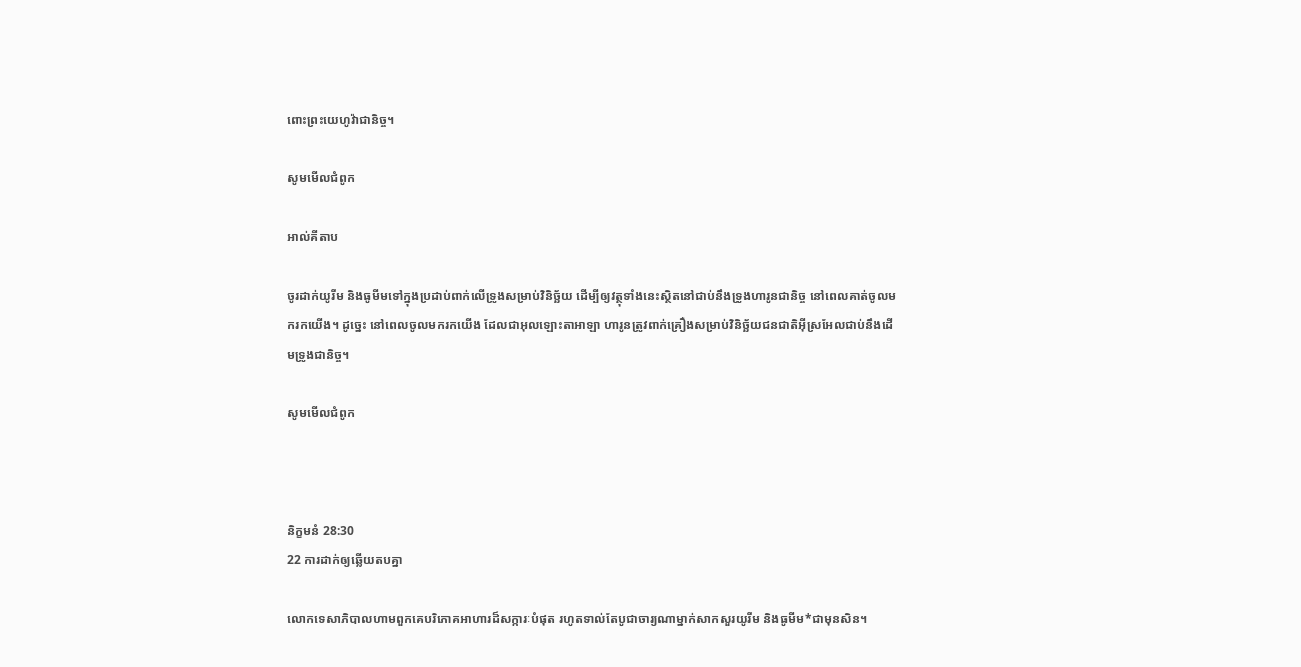ពោះព្រះ‌យេហូវ៉ាជានិច្ច។

សូមមើលជំពូក

អាល់គីតាប

ចូរដាក់យូរីម និងធូមីមទៅក្នុងប្រដាប់ពាក់លើទ្រូងសម្រាប់វិនិច្ឆ័យ ដើម្បីឲ្យវត្ថុទាំងនេះស្ថិតនៅជាប់នឹងទ្រូងហារូនជានិច្ច នៅពេលគាត់ចូលមករកយើង។ ដូច្នេះ នៅពេលចូលមករកយើង ដែលជាអុលឡោះ‌តាអាឡា ហារូនត្រូវពាក់គ្រឿងសម្រាប់វិនិច្ឆ័យជន‌ជាតិអ៊ីស្រ‌អែលជាប់នឹងដើមទ្រូងជានិច្ច។

សូមមើលជំពូក



និក្ខមនំ 28:30
22 ការដាក់ឲ្យឆ្លើយតបគ្នា

លោកទេសា‌ភិបាលហាមពួកគេបរិភោគអាហារដ៏សក្ការៈបំផុត រហូតទាល់តែបូជា‌ចារ្យណាម្នាក់សាកសួរយូរីម និងធូមីម*ជាមុនសិន។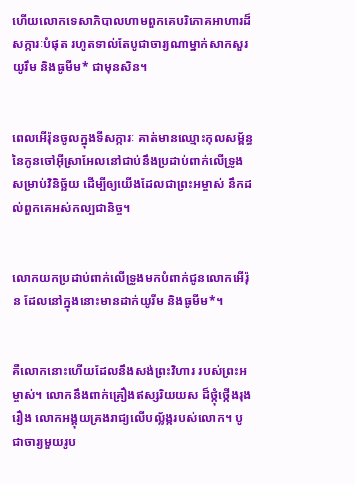ហើយលោកទេសា‌ភិបាលហាមពួកគេបរិភោគអាហារដ៏សក្ការៈបំផុត រហូតទាល់តែបូជា‌ចារ្យណាម្នាក់សាកសួរយូរឹម និងធូមីម* ជាមុនសិន។


ពេលអើរ៉ុនចូលក្នុងទីសក្ការៈ គាត់មានឈ្មោះកុល‌សម្ព័ន្ធនៃកូនចៅអ៊ីស្រា‌អែលនៅជាប់នឹងប្រដាប់ពាក់លើទ្រូង សម្រាប់វិនិច្ឆ័យ ដើម្បីឲ្យយើងដែលជាព្រះ‌អម្ចាស់ នឹកដល់ពួកគេអស់‌កល្បជានិច្ច។


លោកយកប្រដាប់ពាក់លើទ្រូងមកបំពាក់ជូនលោកអើរ៉ុន ដែលនៅក្នុងនោះមានដាក់យូរីម និងធូមីម*។


គឺលោកនោះហើយដែលនឹងសង់ព្រះ‌វិហារ របស់ព្រះ‌អម្ចាស់។ លោកនឹងពាក់គ្រឿងឥស្សរិយ‌យស ដ៏ថ្កុំ‌ថ្កើងរុងរឿង លោកអង្គុយគ្រងរាជ្យលើបល្ល័ង្ករបស់លោក។ បូជា‌ចារ្យមួយរូប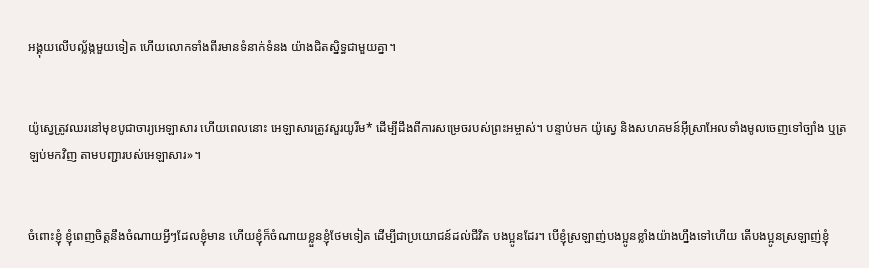អង្គុយលើបល្ល័ង្កមួយទៀត ហើយលោកទាំងពីរមានទំនាក់‌ទំនង យ៉ាងជិត‌ស្និទ្ធជាមួយគ្នា។


យ៉ូស្វេត្រូវឈរនៅមុខបូជា‌ចារ្យអេឡាសារ ហើយពេលនោះ អេឡាសារត្រូវសួរយូរីម* ដើម្បីដឹងពីការសម្រេចរបស់ព្រះ‌អម្ចាស់។ បន្ទាប់មក យ៉ូស្វេ និងសហគមន៍អ៊ីស្រា‌អែលទាំងមូលចេញទៅច្បាំង ឬត្រឡប់មកវិញ តាមបញ្ជារបស់អេឡាសារ»។


ចំពោះខ្ញុំ ខ្ញុំពេញចិត្តនឹងចំណាយអ្វីៗដែលខ្ញុំមាន ហើយខ្ញុំក៏ចំណាយខ្លួនខ្ញុំថែមទៀត ដើម្បីជាប្រយោជន៍ដល់ជីវិត បងប្អូនដែរ។ បើខ្ញុំស្រឡាញ់បងប្អូនខ្លាំងយ៉ាងហ្នឹងទៅហើយ តើបងប្អូនស្រឡាញ់ខ្ញុំ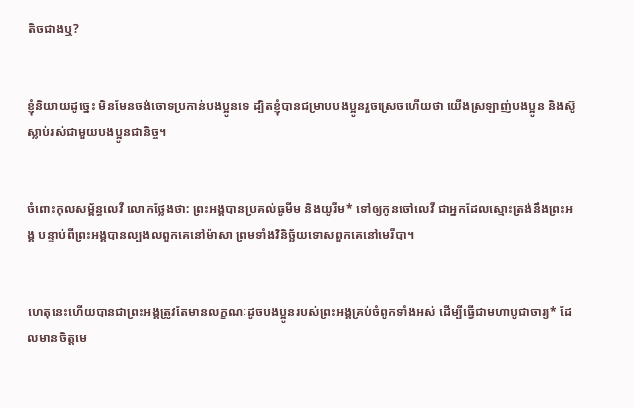តិចជាងឬ?


ខ្ញុំនិយាយដូច្នេះ មិនមែនចង់ចោទប្រកាន់បងប្អូនទេ ដ្បិតខ្ញុំបានជម្រាបបងប្អូនរួចស្រេចហើយថា យើងស្រឡាញ់បងប្អូន និងស៊ូស្លាប់រស់ជាមួយបងប្អូនជានិច្ច។


ចំពោះកុល‌សម្ព័ន្ធលេវី លោកថ្លែងថា: ព្រះអង្គបានប្រគល់ធូមីម និងយូរីម* ទៅឲ្យកូនចៅលេវី ជាអ្នកដែលស្មោះត្រង់នឹងព្រះអង្គ បន្ទាប់ពីព្រះអង្គបានល្បង‌លពួកគេនៅម៉ាសា ព្រមទាំងវិនិច្ឆ័យទោសពួកគេនៅមេរី‌បា។


ហេតុនេះហើយបានជាព្រះអង្គត្រូវតែមានលក្ខណៈដូចបងប្អូនរបស់ព្រះអង្គគ្រប់ចំពូកទាំងអស់ ដើម្បីធ្វើជាមហាបូជា‌ចារ្យ* ដែលមានចិត្តមេ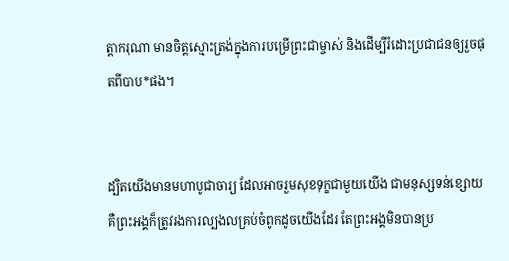ត្តា‌ករុណា មានចិត្តស្មោះត្រង់ក្នុងការបម្រើព្រះ‌ជាម្ចាស់ និងដើម្បីរំដោះប្រជា‌ជនឲ្យរួចផុតពីបាប*ផង។


ដ្បិតយើងមានមហាបូជា‌ចារ្យ ដែលអាចរួមសុខទុក្ខជាមួយយើង ជាមនុស្សទន់ខ្សោយ គឺព្រះអង្គក៏ត្រូវរងការល្បង‌លគ្រប់ចំពូកដូចយើងដែរ តែព្រះអង្គមិនបានប្រ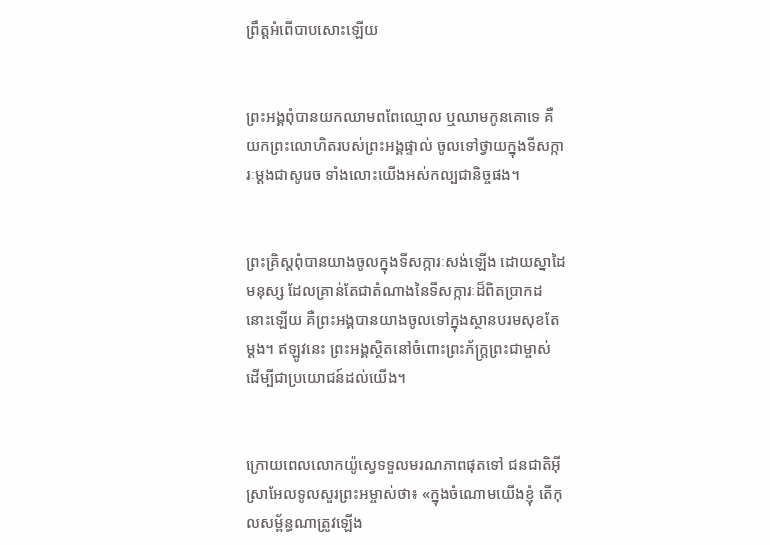ព្រឹត្តអំពើបាបសោះឡើយ


ព្រះអង្គពុំបានយកឈាមពពែឈ្មោល ឬឈាមកូនគោទេ គឺយកព្រះ‌លោហិតរបស់ព្រះអង្គផ្ទាល់ ចូលទៅថ្វាយក្នុងទីសក្ការៈម្ដងជាសូរេច ទាំងលោះយើងអស់‌កល្បជានិច្ចផង។


ព្រះ‌គ្រិស្តពុំបានយាងចូលក្នុងទីសក្ការៈសង់ឡើង ដោយស្នាដៃមនុស្ស ដែលគ្រាន់តែជាតំណាងនៃទីសក្ការៈដ៏ពិតប្រាកដនោះឡើយ គឺព្រះអង្គបានយាងចូលទៅក្នុងស្ថានបរម‌សុខតែម្ដង។ ឥឡូវនេះ ព្រះអង្គស្ថិតនៅចំពោះព្រះ‌ភ័ក្ត្រព្រះ‌ជាម្ចាស់ ដើម្បីជាប្រយោជន៍ដល់យើង។


ក្រោយពេលលោកយ៉ូស្វេទទួលមរណ‌ភាពផុតទៅ ជន‌ជាតិអ៊ីស្រា‌អែលទូលសួរព្រះ‌អម្ចាស់ថា៖ «ក្នុងចំណោមយើងខ្ញុំ តើកុល‌សម្ព័ន្ធណាត្រូវឡើង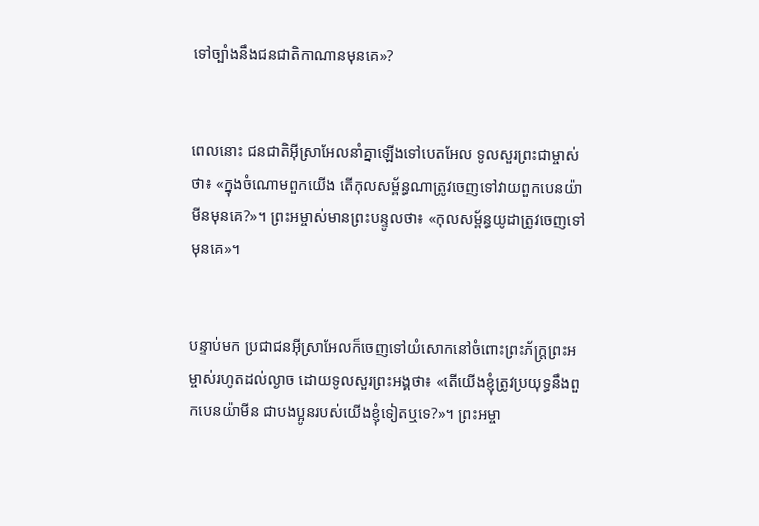ទៅច្បាំងនឹងជន‌ជាតិកាណានមុនគេ»?


ពេលនោះ ជន‌ជាតិអ៊ីស្រា‌អែលនាំគ្នាឡើងទៅបេត‌អែល ទូលសួរព្រះ‌ជាម្ចាស់ថា៖ «ក្នុងចំណោមពួកយើង តើកុល‌សម្ព័ន្ធណាត្រូវចេញទៅវាយពួកបេន‌យ៉ាមីនមុនគេ?»។ ព្រះ‌អម្ចាស់មានព្រះ‌បន្ទូលថា៖ «កុល‌សម្ព័ន្ធយូដាត្រូវចេញទៅមុនគេ»។


បន្ទាប់មក ប្រជា‌ជនអ៊ីស្រា‌អែលក៏ចេញទៅយំសោកនៅចំពោះព្រះ‌ភ័ក្ត្រព្រះ‌អម្ចាស់រហូតដល់ល្ងាច ដោយទូលសួរព្រះអង្គថា៖ «តើយើងខ្ញុំត្រូវប្រយុទ្ធនឹងពួកបេន‌យ៉ាមីន ជាបងប្អូនរបស់យើងខ្ញុំទៀតឬទេ?»។ ព្រះ‌អម្ចា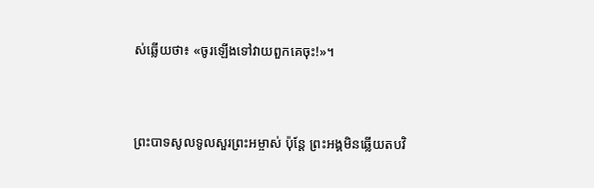ស់ឆ្លើយថា៖ «ចូរឡើងទៅវាយពួកគេចុះ!»។


ព្រះ‌បាទសូលទូលសួរព្រះ‌អម្ចាស់ ប៉ុន្តែ ព្រះអង្គមិនឆ្លើយតបវិ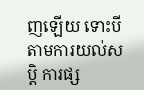ញឡើយ ទោះបីតាមការយល់សប្ដិ ការផ្ស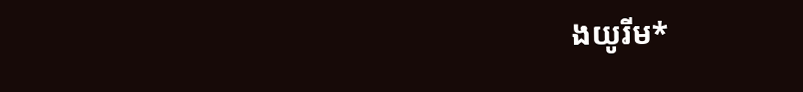ងយូរីម*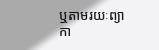ឬតាមរយៈព្យាកា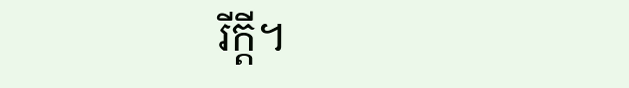រីក្ដី។